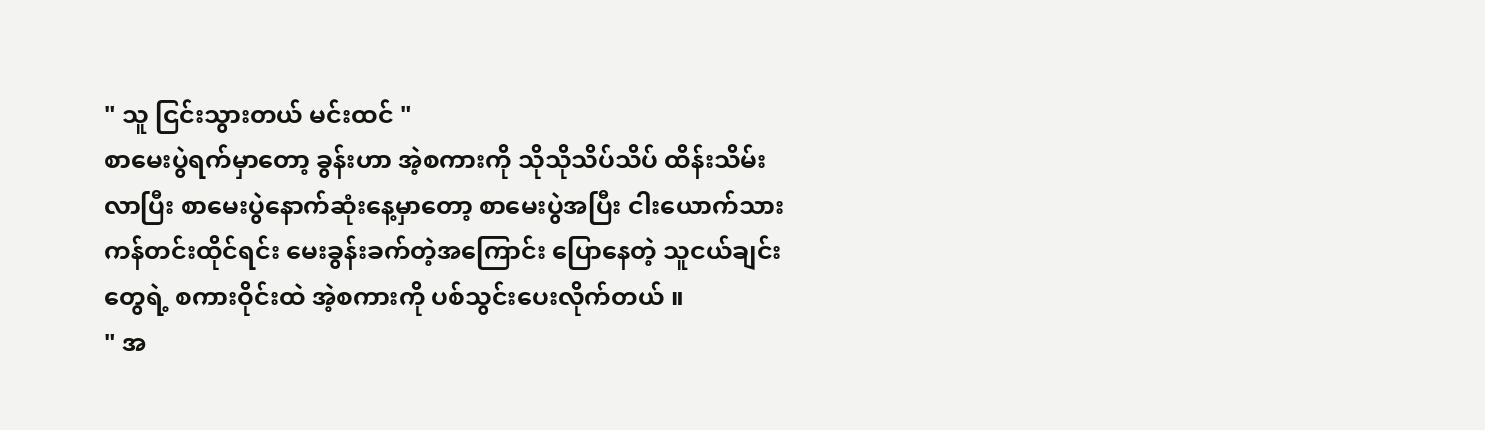" သူ ငြင်းသွားတယ် မင်းထင် "
စာမေးပွဲရက်မှာတော့ ခွန်းဟာ အဲ့စကားကို သိုသိုသိပ်သိပ် ထိန်းသိမ်းလာပြီး စာမေးပွဲနောက်ဆုံးနေ့မှာတော့ စာမေးပွဲအပြီး ငါးယောက်သား ကန်တင်းထိုင်ရင်း မေးခွန်းခက်တဲ့အကြောင်း ပြောနေတဲ့ သူငယ်ချင်းတွေရဲ့ စကားဝိုင်းထဲ အဲ့စကားကို ပစ်သွင်းပေးလိုက်တယ် ။
" အ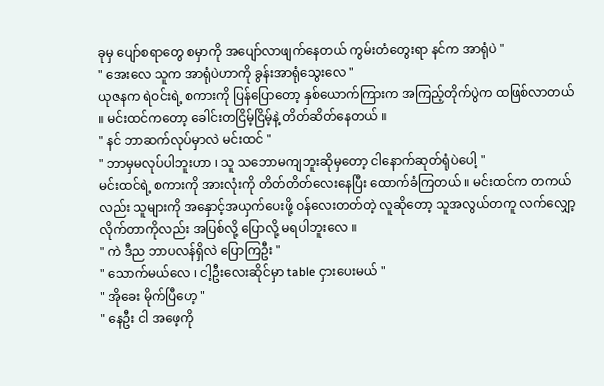ခုမှ ပျော်စရာတွေ စမှာကို အပျော်လာဖျက်နေတယ် ကွမ်းတံတွေးရာ နင်က အာရုံပဲ "
" အေးလေ သူက အာရုံပဲဟာကို ခွန်းအာရုံသွေးလေ "
ယုဇနက ရဲဝင်းရဲ့ စကားကို ပြန်ပြောတော့ နှစ်ယောက်ကြားက အကြည့်တိုက်ပွဲက ထဖြစ်လာတယ် ။ မင်းထင်ကတော့ ခေါင်းတငြိမ့်ငြိမ့်နဲ့ တိတ်ဆိတ်နေတယ် ။
" နင် ဘာဆက်လုပ်မှာလဲ မင်းထင် "
" ဘာမှမလုပ်ပါဘူးဟာ ၊ သူ သဘောမကျဘူးဆိုမှတော့ ငါနောက်ဆုတ်ရုံပဲပေါ့ "
မင်းထင်ရဲ့ စကားကို အားလုံးကို တိတ်တိတ်လေးနေပြီး ထောက်ခံကြတယ် ။ မင်းထင်က တကယ်လည်း သူများကို အနှောင့်အယှက်ပေးဖို့ ဝန်လေးတတ်တဲ့ လူဆိုတော့ သူအလွယ်တကူ လက်လျှော့လိုက်တာကိုလည်း အပြစ်လို့ ပြောလို့ မရပါဘူးလေ ။
" ကဲ ဒီည ဘာပလန်ရှိလဲ ပြောကြဦး "
" သောက်မယ်လေ ၊ ငါ့ဦးလေးဆိုင်မှာ table ငှားပေးမယ် "
" အိုခေး မိုက်ပြီဟေ့ "
" နေဦး ငါ အဖေ့ကို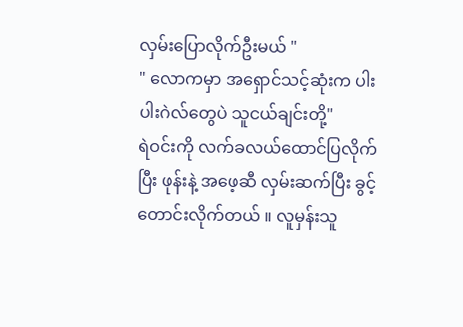လှမ်းပြောလိုက်ဦးမယ် "
" လောကမှာ အရှောင်သင့်ဆုံးက ပါးပါးဂဲလ်တွေပဲ သူငယ်ချင်းတို့"
ရဲဝင်းကို လက်ခလယ်ထောင်ပြလိုက်ပြီး ဖုန်းနဲ့ အဖေ့ဆီ လှမ်းဆက်ပြီး ခွင့်တောင်းလိုက်တယ် ။ လူမှန်းသူ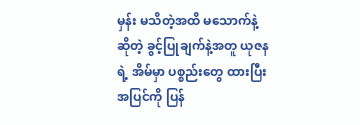မှန်း မသိတဲ့အထိ မသောက်နဲ့ဆိုတဲ့ ခွင့်ပြုချက်နဲ့အတူ ယုဇနရဲ့ အိမ်မှာ ပစ္စည်းတွေ ထားပြီး အပြင်ကို ပြန်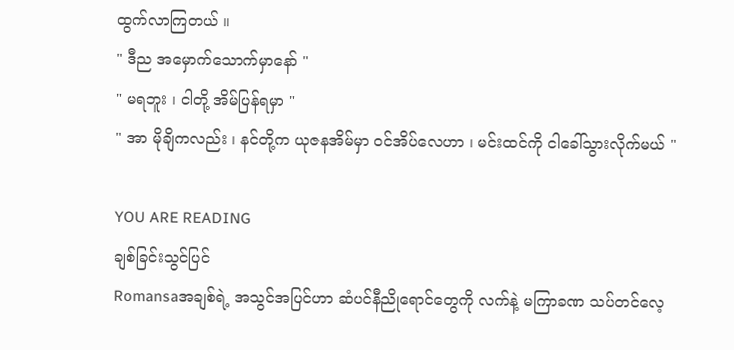ထွက်လာကြတယ် ။
" ဒီည အမှောက်သောက်မှာနော် "
" မရဘူး ၊ ငါတို့ အိမ်ပြန်ရမှာ "
" အာ မိုချိကလည်း ၊ နင်တို့က ယုဇနအိမ်မှာ ဝင်အိပ်လေဟာ ၊ မင်းထင်ကို ငါခေါ်သွားလိုက်မယ် "

YOU ARE READING
ချစ်ခြင်းသွင်ပြင်
Romansaအချစ်ရဲ့ အသွင်အပြင်ဟာ ဆံပင်နီညိုရောင်တွေကို လက်နဲ့ မကြာခဏ သပ်တင်လေ့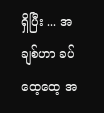ရှိပြီး ... အချစ်ဟာ ခပ်ထေ့ထေ့ အ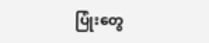ပြုံးတွေ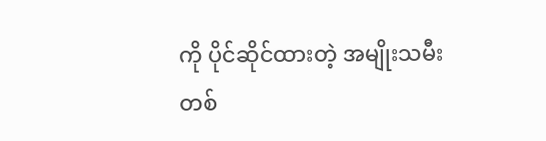ကို ပိုင်ဆိုင်ထားတဲ့ အမျိုးသမီးတစ်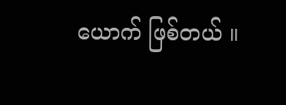ယောက် ဖြစ်တယ် ။